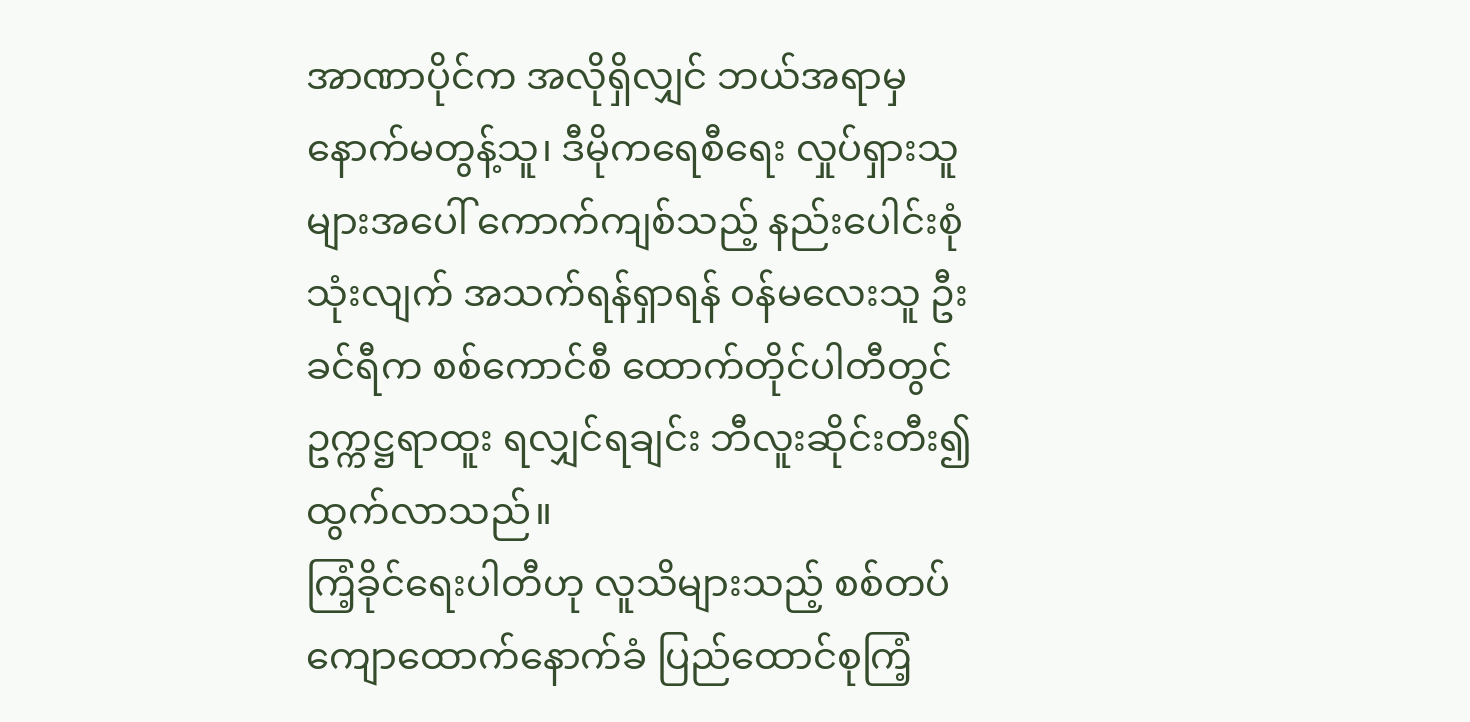အာဏာပိုင်က အလိုရှိလျှင် ဘယ်အရာမှ နောက်မတွန့်သူ၊ ဒီမိုကရေစီရေး လှုပ်ရှားသူများအပေါ် ကောက်ကျစ်သည့် နည်းပေါင်းစုံသုံးလျက် အသက်ရန်ရှာရန် ဝန်မလေးသူ ဦးခင်ရီက စစ်ကောင်စီ ထောက်တိုင်ပါတီတွင် ဥက္ကဋ္ဌရာထူး ရလျှင်ရချင်း ဘီလူးဆိုင်းတီး၍ ထွက်လာသည်။
ကြံ့ခိုင်ရေးပါတီဟု လူသိများသည့် စစ်တပ်ကျောထောက်နောက်ခံ ပြည်ထောင်စုကြံ့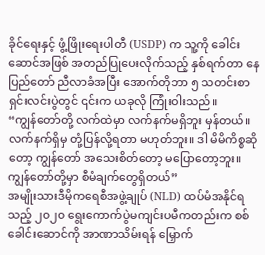ခိုင်ရေးနှင့် ဖွံ့ဖြိုးရေးပါတီ (USDP) က သူ့ကို ခေါင်းဆောင်အဖြစ် အတည်ပြုပေးလိုက်သည့် နှစ်ရက်တာ နေပြည်တော် ညီလာခံအပြီး အောက်တိုဘာ ၅ သတင်းစာရှင်းလင်းပွဲတွင် ၎င်းက ယခုလို ကြုံးဝါးသည်။
“ကျွန်တော်တို့ လက်ထဲမှာ လက်နက်မရှိဘူး မှန်တယ်။ လက်နက်ရှိမှ တုံ့ပြန်လို့ရတာ မဟုတ်ဘူး။ ဒါ မိမိကိစ္စဆိုတော့ ကျွန်တော် အသေးစိတ်တော့ မပြောတော့ဘူး။ ကျွန်တော်တို့မှာ စီမံချက်တွေရှိတယ်”
အမျိုးသားဒီမိုကရေစီအဖွဲ့ချုပ် (NLD) ထပ်မံအနိုင်ရသည့် ၂၀၂၀ ရွေးကောက်ပွဲမကျင်းပမီကတည်းက စစ်ခေါင်းဆောင်ကို အာဏာသိမ်းရန် မြှောက်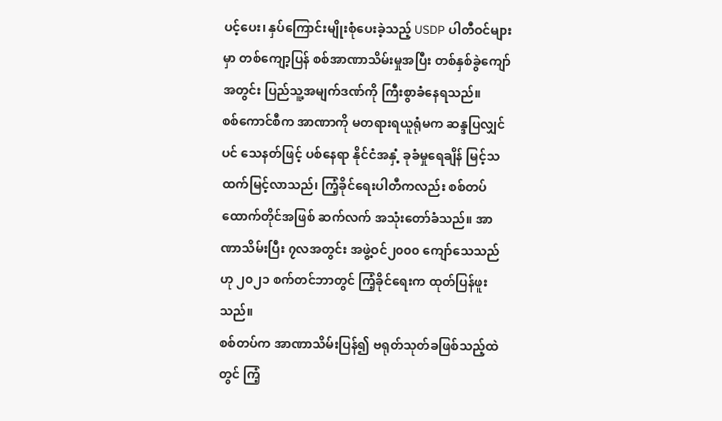ပင့်ပေး၊ နှပ်ကြောင်းမျိုးစုံပေးခဲ့သည့် USDP ပါတီဝင်များမှာ တစ်ကျော့ပြန် စစ်အာဏာသိမ်းမှုအပြီး တစ်နှစ်ခွဲကျော်အတွင်း ပြည်သူ့အမျက်ဒဏ်ကို ကြီးစွာခံနေရသည်။
စစ်ကောင်စီက အာဏာကို မတရားရယူရုံမက ဆန္ဒပြလျှင်ပင် သေနတ်ဖြင့် ပစ်နေရာ နိုင်ငံအနှံ့ ခုခံမှုရေချိန် မြင့်သထက်မြင့်လာသည်၊ ကြံ့ခိုင်ရေးပါတီကလည်း စစ်တပ် ထောက်တိုင်အဖြစ် ဆက်လက် အသုံးတော်ခံသည်။ အာဏာသိမ်းပြီး ၇လအတွင်း အဖွဲ့ဝင်၂၀၀၀ ကျော်သေသည်ဟု ၂၀၂၁ စက်တင်ဘာတွင် ကြံ့ခိုင်ရေးက ထုတ်ပြန်ဖူးသည်။
စစ်တပ်က အာဏာသိမ်းပြန်၍ ဗရုတ်သုတ်ခဖြစ်သည့်ထဲတွင် ကြံ့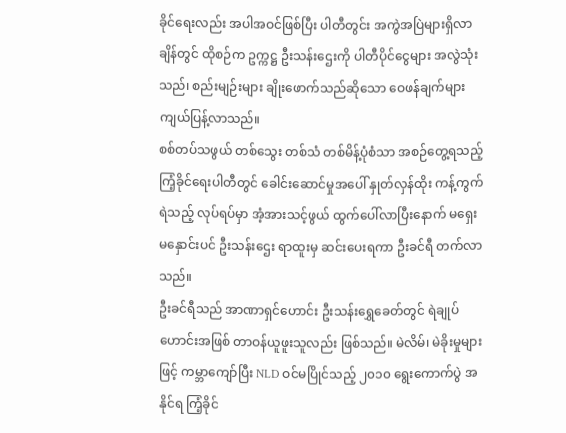ခိုင်ရေးလည်း အပါအဝင်ဖြစ်ပြီး ပါတီတွင်း အကွဲအပြဲများရှိလာချိန်တွင် ထိုစဉ်က ဥက္ကဋ္ဌ ဦးသန်းဌေးကို ပါတီပိုင်ငွေများ အလွဲသုံးသည်၊ စည်းမျဉ်းများ ချိုးဖောက်သည်ဆိုသော ဝေဖန်ချက်များ ကျယ်ပြန့်လာသည်။
စစ်တပ်သဖွယ် တစ်သွေး တစ်သံ တစ်မိန့်ပုံစံသာ အစဉ်တွေ့ရသည့် ကြံ့ခိုင်ရေးပါတီတွင် ခေါင်းဆောင်မှုအပေါ် နှုတ်လှန်ထိုး ကန့်ကွက်ရဲသည့် လုပ်ရပ်မှာ အံ့အားသင့်ဖွယ် ထွက်ပေါ်လာပြီးနောက် မရှေးမနှောင်းပင် ဦးသန်းဌေး ရာထူးမှ ဆင်းပေးရကာ ဦးခင်ရီ တက်လာသည်။
ဦးခင်ရီသည် အာဏာရှင်ဟောင်း ဦးသန်းရွှေခေတ်တွင် ရဲချုပ်ဟောင်းအဖြစ် တာဝန်ယူဖူးသူလည်း ဖြစ်သည်။ မဲလိမ်၊ မဲခိုးမှုများဖြင့် ကမ္ဘာကျော်ပြီး NLD ဝင်မပြိုင်သည့် ၂၀၁၀ ရွေးကောက်ပွဲ အနိုင်ရ ကြံ့ခိုင်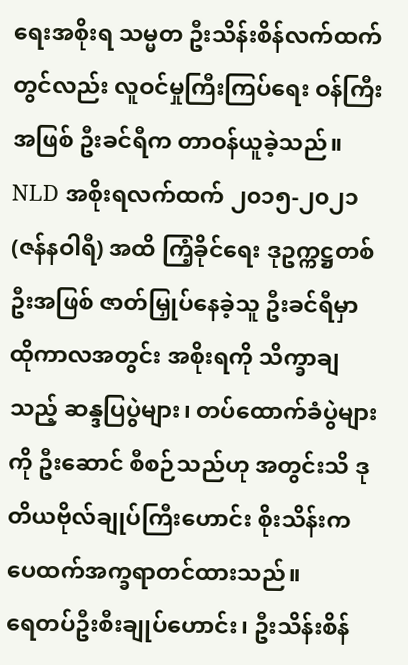ရေးအစိုးရ သမ္မတ ဦးသိန်းစိန်လက်ထက်တွင်လည်း လူဝင်မှုကြီးကြပ်ရေး ဝန်ကြီးအဖြစ် ဦးခင်ရီက တာဝန်ယူခဲ့သည်။
NLD အစိုးရလက်ထက် ၂၀၁၅-၂၀၂၁ (ဇန်နဝါရီ) အထိ ကြံ့ခိုင်ရေး ဒုဥက္ကဋ္ဌတစ်ဦးအဖြစ် ဇာတ်မြှုပ်နေခဲ့သူ ဦးခင်ရီမှာ ထိုကာလအတွင်း အစိုးရကို သိက္ခာချသည့် ဆန္ဒပြပွဲများ၊ တပ်ထောက်ခံပွဲများကို ဦးဆောင် စီစဉ်သည်ဟု အတွင်းသိ ဒုတိယဗိုလ်ချုပ်ကြီးဟောင်း စိုးသိန်းက ပေထက်အက္ခရာတင်ထားသည်။
ရေတပ်ဦးစီးချုပ်ဟောင်း၊ ဦးသိန်းစိန်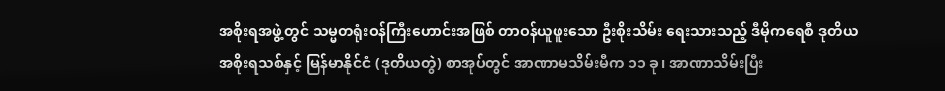အစိုးရအဖွဲ့တွင် သမ္မတရုံးဝန်ကြီးဟောင်းအဖြစ် တာဝန်ယူဖူးသော ဦးစိုးသိမ်း ရေးသားသည့် ဒီမိုကရေစီ ဒုတိယအစိုးရသစ်နှင့် မြန်မာနိုင်ငံ (ဒုတိယတွဲ) စာအုပ်တွင် အာဏာမသိမ်းမီက ၁၁ ခု၊ အာဏာသိမ်းပြီး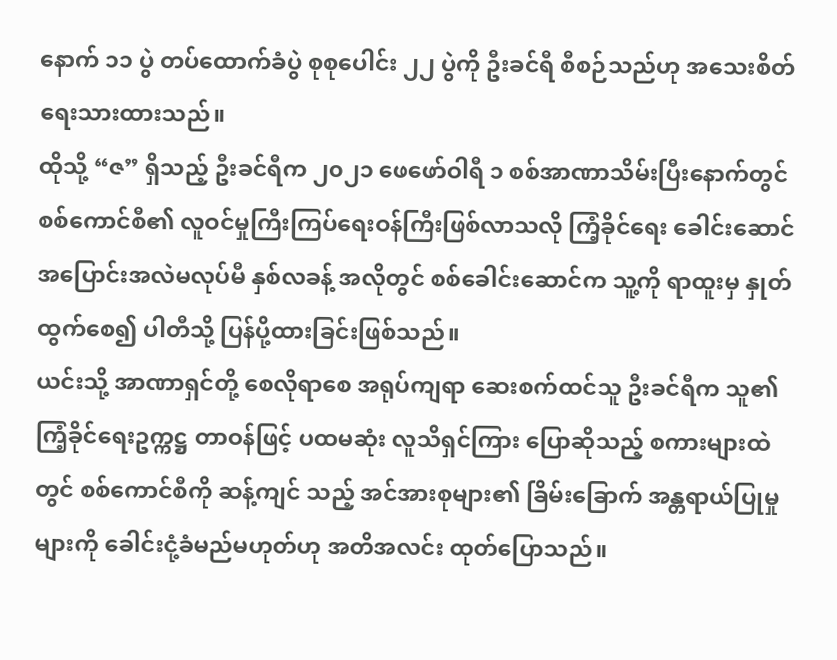နောက် ၁၁ ပွဲ တပ်ထောက်ခံပွဲ စုစုပေါင်း ၂၂ ပွဲကို ဦးခင်ရီ စီစဉ်သည်ဟု အသေးစိတ် ရေးသားထားသည်။
ထိုသို့ “ဇ” ရှိသည့် ဦးခင်ရီက ၂၀၂၁ ဖေဖော်ဝါရီ ၁ စစ်အာဏာသိမ်းပြီးနောက်တွင် စစ်ကောင်စီ၏ လူဝင်မှုကြီးကြပ်ရေးဝန်ကြီးဖြစ်လာသလို ကြံ့ခိုင်ရေး ခေါင်းဆောင် အပြောင်းအလဲမလုပ်မီ နှစ်လခန့် အလိုတွင် စစ်ခေါင်းဆောင်က သူ့ကို ရာထူးမှ နှုတ်ထွက်စေ၍ ပါတီသို့ ပြန်ပို့ထားခြင်းဖြစ်သည်။
ယင်းသို့ အာဏာရှင်တို့ စေလိုရာစေ အရုပ်ကျရာ ဆေးစက်ထင်သူ ဦးခင်ရီက သူ၏ ကြံ့ခိုင်ရေးဥက္ကဋ္ဌ တာဝန်ဖြင့် ပထမဆုံး လူသိရှင်ကြား ပြောဆိုသည့် စကားများထဲတွင် စစ်ကောင်စီကို ဆန့်ကျင် သည့် အင်အားစုများ၏ ခြိမ်းခြောက် အန္တရာယ်ပြုမှုများကို ခေါင်းငုံ့ခံမည်မဟုတ်ဟု အတိအလင်း ထုတ်ပြောသည်။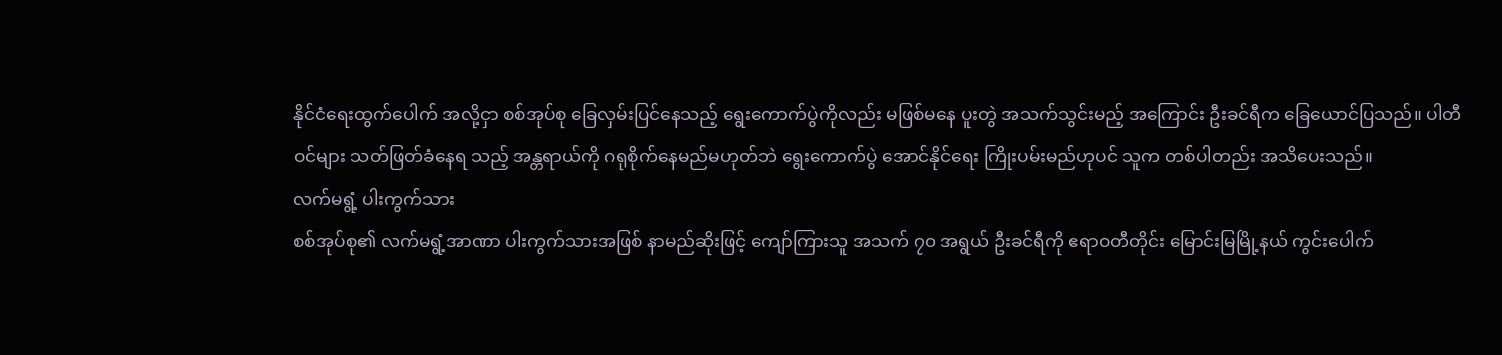နိုင်ငံရေးထွက်ပေါက် အလို့ငှာ စစ်အုပ်စု ခြေလှမ်းပြင်နေသည့် ရွေးကောက်ပွဲကိုလည်း မဖြစ်မနေ ပူးတွဲ အသက်သွင်းမည့် အကြောင်း ဦးခင်ရီက ခြေယောင်ပြသည်။ ပါတီဝင်များ သတ်ဖြတ်ခံနေရ သည့် အန္တရာယ်ကို ဂရုစိုက်နေမည်မဟုတ်ဘဲ ရွေးကောက်ပွဲ အောင်နိုင်ရေး ကြိုးပမ်းမည်ဟုပင် သူက တစ်ပါတည်း အသိပေးသည်။
လက်မရွံ့ ပါးကွက်သား
စစ်အုပ်စု၏ လက်မရွံ့အာဏာ ပါးကွက်သားအဖြစ် နာမည်ဆိုးဖြင့် ကျော်ကြားသူ အသက် ၇၀ အရွယ် ဦးခင်ရီကို ဧရာဝတီတိုင်း မြောင်းမြမြို့နယ် ကွင်းပေါက်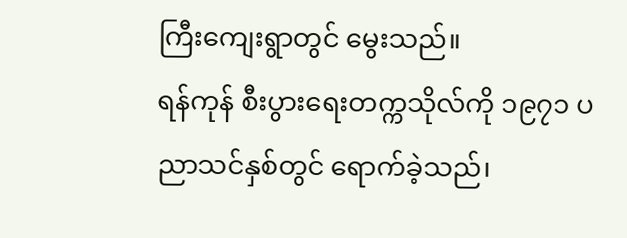ကြီးကျေးရွာတွင် မွေးသည်။
ရန်ကုန် စီးပွားရေးတက္ကသိုလ်ကို ၁၉၇၁ ပညာသင်နှစ်တွင် ရောက်ခဲ့သည်၊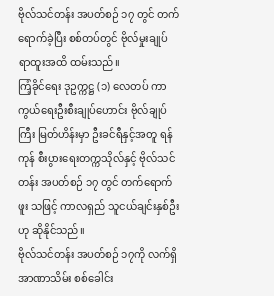ဗိုလ်သင်တန်း အပတ်စဉ် ၁၇ တွင် တက်ရောက်ခဲ့ပြီး စစ်တပ်တွင် ဗိုလ်မှုးချုပ် ရာထူးအထိ ထမ်းသည်။
ကြံ့ခိုင်ရေး ဒုဥက္ကဋ္ဌ (၁) လေတပ် ကာကွယ်ရေးဦးစီးချုပ်ဟောင်း ဗိုလ်ချုပ်ကြီး မြတ်ဟိန်းမှာ ဦးခင်ရီနှင့်အတူ ရန်ကုန် စီးပွားရေးတက္ကသိုလ်နှင့် ဗိုလ်သင်တန်း အပတ်စဉ် ၁၇ တွင် တက်ရောက်ဖူး သဖြင့် ကာလရှည် သူငယ်ချင်းနှစ်ဦးဟု ဆိုနိုင်သည်။
ဗိုလ်သင်တန်း အပတ်စဉ် ၁၇ကို လက်ရှိ အာဏာသိမ်း စစ်ခေါင်း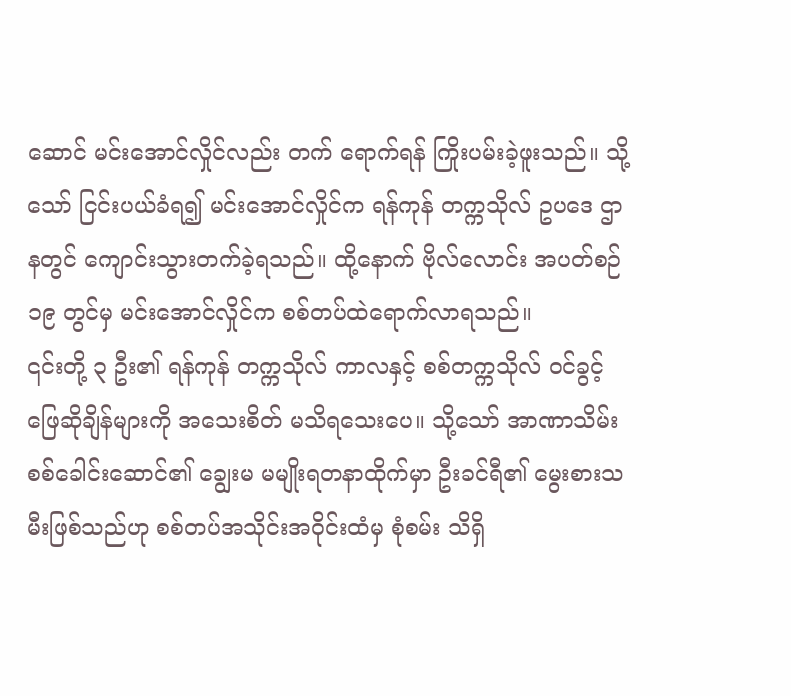ဆောင် မင်းအောင်လှိုင်လည်း တက် ရောက်ရန် ကြိုးပမ်းခဲ့ဖူးသည်။ သို့သော် ငြင်းပယ်ခံရ၍ မင်းအောင်လှိုင်က ရန်ကုန် တက္ကသိုလ် ဥပဒေ ဌာနတွင် ကျောင်းသွားတက်ခဲ့ရသည်။ ထို့နောက် ဗိုလ်လောင်း အပတ်စဉ် ၁၉ တွင်မှ မင်းအောင်လှိုင်က စစ်တပ်ထဲရောက်လာရသည်။
၎င်းတို့ ၃ ဦး၏ ရန်ကုန် တက္ကသိုလ် ကာလနှင့် စစ်တက္ကသိုလ် ဝင်ခွင့် ဖြေဆိုချိန်များကို အသေးစိတ် မသိရသေးပေ။ သို့သော် အာဏာသိမ်း စစ်ခေါင်းဆောင်၏ ချွေးမ မမျိုးရတနာထိုက်မှာ ဦးခင်ရီ၏ မွေးစားသမီးဖြစ်သည်ဟု စစ်တပ်အသိုင်းအဝိုင်းထံမှ စုံစမ်း သိရှိ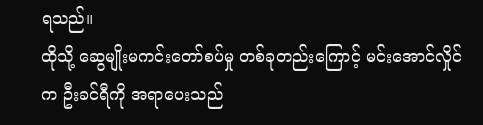ရသည်။
ထိုသို့ ဆွေမျိုးမကင်းတော်စပ်မှု တစ်ခုတည်းကြောင့် မင်းအောင်လှိုင်က ဦးခင်ရီကို အရာပေးသည်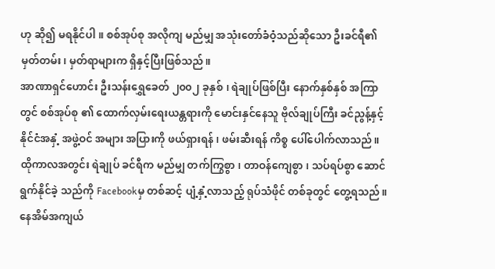ဟု ဆို၍ မရနိုင်ပါ။ စစ်အုပ်စု အလိုကျ မည်မျှ အသုံးတော်ခံဝံ့သည်ဆိုသော ဦးခင်ရီ၏ မှတ်တမ်း၊ မှတ်ရာများက ရှိနှင့်ပြီးဖြစ်သည်။
အာဏာရှင်ဟောင်း ဦးသန်းရွှေခေတ် ၂၀၀၂ ခုနှစ်၊ ရဲချုပ်ဖြစ်ပြီး နောက်နှစ်နှစ် အကြာတွင် စစ်အုပ်စု ၏ ထောက်လှမ်းရေးယန္တရားကို မောင်းနှင်နေသူ ဗိုလ်ချုပ်ကြီး ခင်ညွန့်နှင့် နိုင်ငံအနှံ့ အဖွဲ့ဝင် အများ အပြားကို ဖယ်ရှားရန်၊ ဖမ်းဆီးရန် ကိစ္စ ပေါ်ပေါက်လာသည်။
ထိုကာလအတွင်း ရဲချုပ် ခင်ရီက မည်မျှ တက်ကြွစွာ၊ တာဝန်ကျေစွာ၊ သပ်ရပ်စွာ ဆောင်ရွက်နိုင်ခဲ့ သည်ကို Facebookမှ တစ်ဆင့် ပျံ့နှံ့လာသည့် ရုပ်သံဖိုင် တစ်ခုတွင် တွေ့ရသည်။ နေအိမ်အကျယ်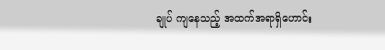ချုပ် ကျနေသည့် အထက်အရာရှိဟောင်း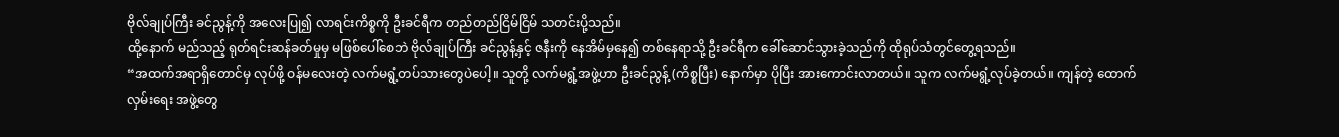ဗိုလ်ချုပ်ကြီး ခင်ညွန့်ကို အလေးပြု၍ လာရင်းကိစ္စကို ဦးခင်ရီက တည်တည်ငြိမ်ငြိမ် သတင်းပို့သည်။
ထို့နောက် မည်သည့် ရုတ်ရင်းဆန်ခတ်မှုမှ မဖြစ်ပေါ်စေဘဲ ဗိုလ်ချုပ်ကြီး ခင်ညွန့်နှင့် ဇနီးကို နေအိမ်မှနေ၍ တစ်နေရာသို့ ဦးခင်ရီက ခေါ်ဆောင်သွားခဲ့သည်ကို ထိုရုပ်သံတွင်တွေ့ရသည်။
“အထက်အရာရှိတောင်မှ လုပ်ဖို့ ဝန်မလေးတဲ့ လက်မရွံ့တပ်သားတွေပဲပေါ့။ သူတို့ လက်မရွံ့အဖွဲ့ဟာ ဦးခင်ညွန့် (ကိစ္စပြီး) နောက်မှာ ပိုပြီး အားကောင်းလာတယ်။ သူက လက်မရွံ့လုပ်ခဲ့တယ်။ ကျန်တဲ့ ထောက်လှမ်းရေး အဖွဲ့တွေ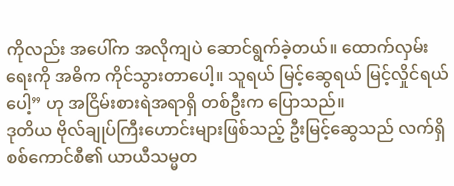ကိုလည်း အပေါ်က အလိုကျပဲ ဆောင်ရွက်ခဲ့တယ်။ ထောက်လှမ်းရေးကို အဓိက ကိုင်သွားတာပေါ့။ သူရယ် မြင့်ဆွေရယ် မြင့်လှိုင်ရယ်ပေါ့” ဟု အငြိမ်းစားရဲအရာရှိ တစ်ဦးက ပြောသည်။
ဒုတိယ ဗိုလ်ချုပ်ကြီးဟောင်းများဖြစ်သည့် ဦးမြင့်ဆွေသည် လက်ရှိ စစ်ကောင်စီ၏ ယာယီသမ္မတ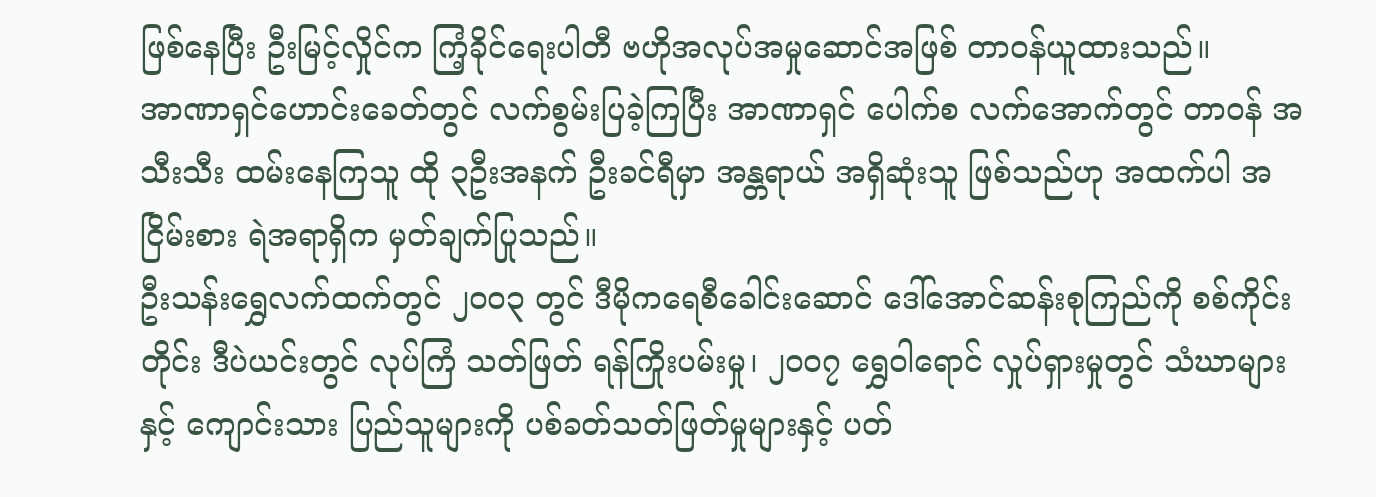ဖြစ်နေပြီး ဦးမြင့်လှိုင်က ကြံ့ခိုင်ရေးပါတီ ဗဟိုအလုပ်အမှုဆောင်အဖြစ် တာဝန်ယူထားသည်။
အာဏာရှင်ဟောင်းခေတ်တွင် လက်စွမ်းပြခဲ့ကြပြီး အာဏာရှင် ပေါက်စ လက်အောက်တွင် တာဝန် အသီးသီး ထမ်းနေကြသူ ထို ၃ဦးအနက် ဦးခင်ရီမှာ အန္တရာယ် အရှိဆုံးသူ ဖြစ်သည်ဟု အထက်ပါ အငြိမ်းစား ရဲအရာရှိက မှတ်ချက်ပြုသည်။
ဦးသန်းရွှေလက်ထက်တွင် ၂၀၀၃ တွင် ဒီမိုကရေစီခေါင်းဆောင် ဒေါ်အောင်ဆန်းစုကြည်ကို စစ်ကိုင်းတိုင်း ဒီပဲယင်းတွင် လုပ်ကြံ သတ်ဖြတ် ရန်ကြိုးပမ်းမှု၊ ၂၀၀၇ ရွှေဝါရောင် လှုပ်ရှားမှုတွင် သံဃာများနှင့် ကျောင်းသား ပြည်သူများကို ပစ်ခတ်သတ်ဖြတ်မှုများနှင့် ပတ်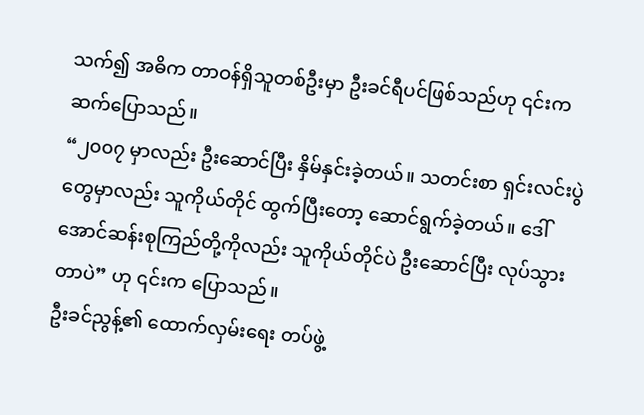သက်၍ အဓိက တာဝန်ရှိသူတစ်ဦးမှာ ဦးခင်ရီပင်ဖြစ်သည်ဟု ၎င်းက ဆက်ပြောသည်။
“၂၀၀၇ မှာလည်း ဦးဆောင်ပြီး နှိမ်နှင်းခဲ့တယ်။ သတင်းစာ ရှင်းလင်းပွဲတွေမှာလည်း သူကိုယ်တိုင် ထွက်ပြီးတော့ ဆောင်ရွက်ခဲ့တယ်။ ဒေါ်အောင်ဆန်းစုကြည်တို့ကိုလည်း သူကိုယ်တိုင်ပဲ ဦးဆောင်ပြီး လုပ်သွားတာပဲ” ဟု ၎င်းက ပြောသည်။
ဦးခင်ညွန့်၏ ထောက်လှမ်းရေး တပ်ဖွဲ့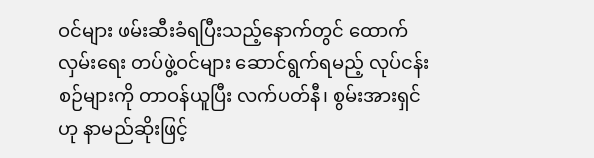ဝင်များ ဖမ်းဆီးခံရပြီးသည့်နောက်တွင် ထောက်လှမ်းရေး တပ်ဖွဲ့ဝင်များ ဆောင်ရွက်ရမည့် လုပ်ငန်းစဉ်များကို တာဝန်ယူပြီး လက်ပတ်နီ၊ စွမ်းအားရှင်ဟု နာမည်ဆိုးဖြင့်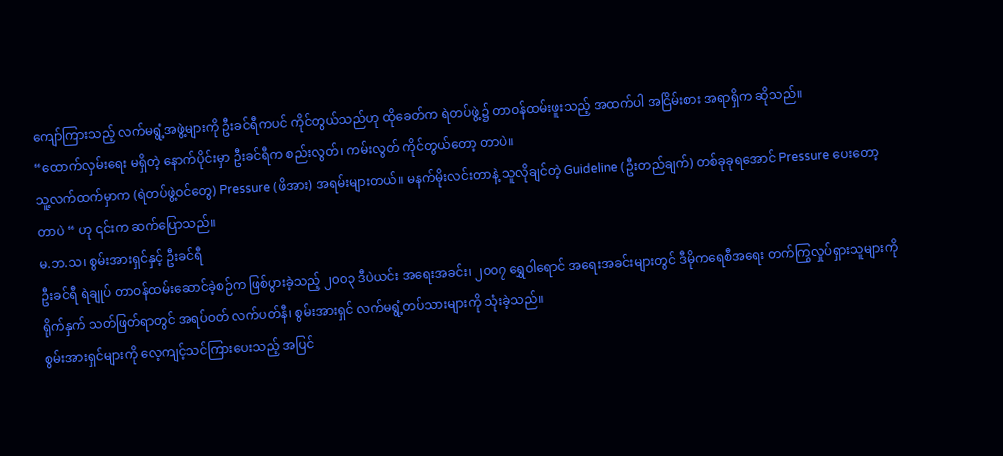ကျော်ကြားသည့် လက်မရွံ့အဖွဲ့များကို ဦးခင်ရီကပင် ကိုင်တွယ်သည်ဟု ထိုခေတ်က ရဲတပ်ဖွဲ့၌ တာဝန်ထမ်းဖူးသည့် အထက်ပါ အငြိမ်းစား အရာရှိက ဆိုသည်။
“ထောက်လှမ်းရေး မရှိတဲ့ နောက်ပိုင်းမှာ ဦးခင်ရီက စည်းလွတ်၊ ကမ်းလွတ် ကိုင်တွယ်တော့ တာပဲ။
သူ့လက်ထက်မှာက (ရဲတပ်ဖွဲ့ဝင်တွေ) Pressure (ဖိအား) အရမ်းများတယ်။ မနက်မိုးလင်းတာနဲ့ သူလိုချင်တဲ့ Guideline (ဦးတည်ချက်) တစ်ခုခုရအောင် Pressure ပေးတော့တာပဲ “ ဟု ၎င်းက ဆက်ပြောသည်။
မ.ဘ.သ၊ စွမ်းအားရှင်နှင့် ဦးခင်ရီ
ဦးခင်ရီ ရဲချုပ် တာဝန်ထမ်းဆောင်ခဲ့စဉ်က ဖြစ်ပွားခဲ့သည့် ၂၀၀၃ ဒီပဲယင်း အရေးအခင်း၊ ၂၀၀၇ ရွှေဝါရောင် အရေးအခင်းများတွင် ဒီမိုကရေစီအရေး တက်ကြွလှုပ်ရှားသူများကို ရိုက်နှက် သတ်ဖြတ်ရာတွင် အရပ်ဝတ် လက်ပတ်နီ၊ စွမ်းအားရှင် လက်မရွံ့တပ်သားများကို သုံးခဲ့သည်။
စွမ်းအားရှင်များကို လေ့ကျင့်သင်ကြားပေးသည့် အပြင်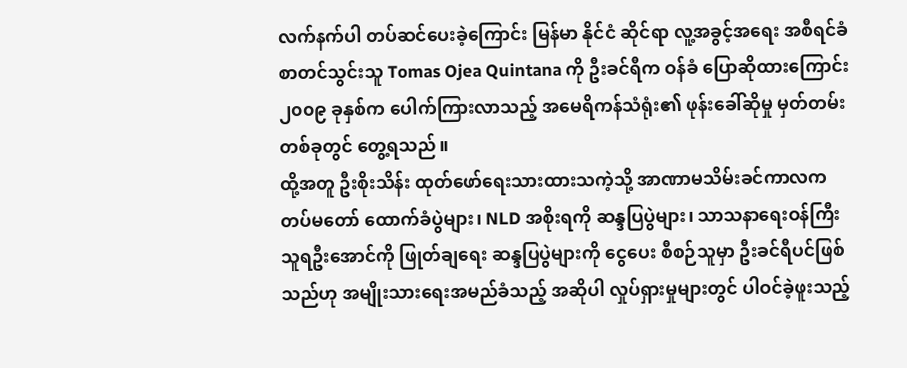လက်နက်ပါ တပ်ဆင်ပေးခဲ့ကြောင်း မြန်မာ နိုင်ငံ ဆိုင်ရာ လူ့အခွင့်အရေး အစီရင်ခံစာတင်သွင်းသူ Tomas Ojea Quintana ကို ဦးခင်ရီက ဝန်ခံ ပြောဆိုထားကြောင်း ၂၀၀၉ ခုနှစ်က ပေါက်ကြားလာသည့် အမေရိကန်သံရုံး၏ ဖုန်းခေါ်ဆိုမှု မှတ်တမ်းတစ်ခုတွင် တွေ့ရသည်။
ထို့အတူ ဦးစိုးသိန်း ထုတ်ဖော်ရေးသားထားသကဲ့သို့ အာဏာမသိမ်းခင်ကာလက တပ်မတော် ထောက်ခံပွဲများ၊ NLD အစိုးရကို ဆန္ဒပြပွဲများ၊ သာသနာရေးဝန်ကြီး သူရဦးအောင်ကို ဖြုတ်ချရေး ဆန္ဒပြပွဲများကို ငွေပေး စီစဉ်သူမှာ ဦးခင်ရီပင်ဖြစ်သည်ဟု အမျိုးသားရေးအမည်ခံသည့် အဆိုပါ လှုပ်ရှားမှုများတွင် ပါဝင်ခဲ့ဖူးသည့်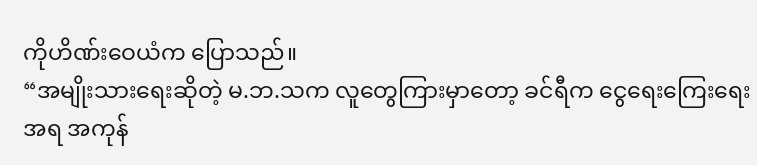ကိုဟိဏ်းဝေယံက ပြောသည်။
“အမျိုးသားရေးဆိုတဲ့ မ.ဘ.သက လူတွေကြားမှာတော့ ခင်ရီက ငွေရေးကြေးရေး အရ အကုန်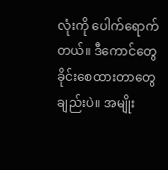လုံးကို ပေါက်ရောက်တယ်။ ဒီကောင်တွေ ခိုင်းစေထားတာတွေချည်းပဲ။ အမျိုး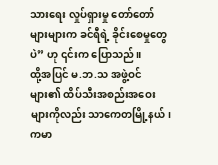သားရေး လှုပ်ရှားမှု တော်တော်များများက ခင်ရီရဲ့ ခိုင်းစေမှုတွေပဲ” ဟု ၎င်းက ပြောသည်။
ထို့အပြင် မ.ဘ.သ အဖွဲ့ဝင်များ၏ ထိပ်သီးအစည်းအဝေးများကိုလည်း သာကေတမြို့နယ်၊ ကမာ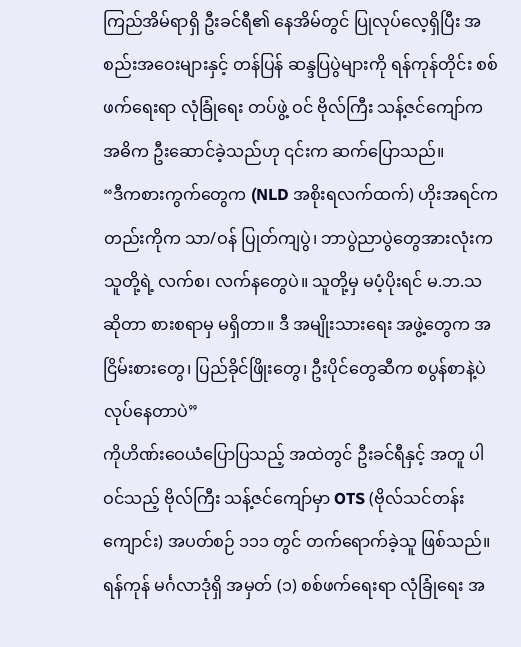ကြည်အိမ်ရာရှိ ဦးခင်ရီ၏ နေအိမ်တွင် ပြုလုပ်လေ့ရှိပြီး အစည်းအဝေးများနှင့် တန်ပြန် ဆန္ဒပြပွဲများကို ရန်ကုန်တိုင်း စစ်ဖက်ရေးရာ လုံခြုံရေး တပ်ဖွဲ့ ဝင် ဗိုလ်ကြီး သန့်ဇင်ကျော်က အဓိက ဦးဆောင်ခဲ့သည်ဟု ၎င်းက ဆက်ပြောသည်။
“ဒီကစားကွက်တွေက (NLD အစိုးရလက်ထက်) ဟိုးအရင်ကတည်းကိုက သာ/ဝန် ပြုတ်ကျပွဲ၊ ဘာပွဲညာပွဲတွေအားလုံးက သူတို့ရဲ့ လက်စ၊ လက်နတွေပဲ။ သူတို့မှ မပံ့ပိုးရင် မ.ဘ.သ ဆိုတာ စားစရာမှ မရှိတာ။ ဒီ အမျိုးသားရေး အဖွဲ့တွေက အငြိမ်းစားတွေ၊ ပြည်ခိုင်ဖြိုးတွေ၊ ဦးပိုင်တွေဆီက စပွန်စာနဲ့ပဲ လုပ်နေတာပဲ”
ကိုဟိဏ်းဝေယံပြောပြသည့် အထဲတွင် ဦးခင်ရီနှင့် အတူ ပါဝင်သည့် ဗိုလ်ကြီး သန့်ဇင်ကျော်မှာ OTS (ဗိုလ်သင်တန်းကျောင်း) အပတ်စဉ် ၁၁၁ တွင် တက်ရောက်ခဲ့သူ ဖြစ်သည်။
ရန်ကုန် မင်္ဂလာဒုံရှိ အမှတ် (၁) စစ်ဖက်ရေးရာ လုံခြုံရေး အ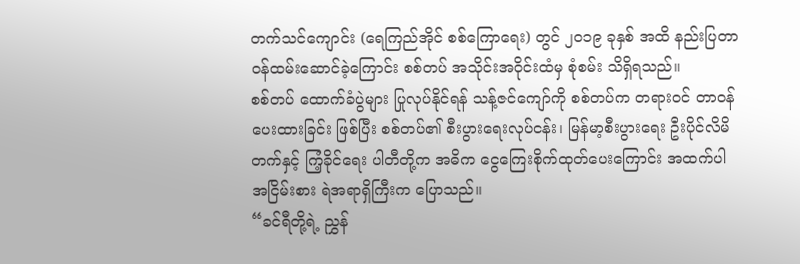တက်သင်ကျောင်း (ရေကြည်အိုင် စစ်ကြောရေး) တွင် ၂၀၁၉ ခုနှစ် အထိ နည်းပြတာဝန်ထမ်းဆောင်ခဲ့ကြောင်း စစ်တပ် အသိုင်းအဝိုင်းထံမှ စုံစမ်း သိရှိရသည်။
စစ်တပ် ထောက်ခံပွဲများ ပြုလုပ်နိုင်ရန် သန့်ဇင်ကျော်ကို စစ်တပ်က တရားဝင် တာဝန်ပေးထားခြင်း ဖြစ်ပြီး စစ်တပ်၏ စီးပွားရေးလုပ်ငန်း၊ မြန်မာ့စီးပွားရေး ဦးပိုင်လိမိတက်နှင့် ကြံ့ခိုင်ရေး ပါတီတို့က အဓိက ငွေကြေးစိုက်ထုတ်ပေးကြောင်း အထက်ပါ အငြိမ်းစား ရဲအရာရှိကြီးက ပြောသည်။
“ခင်ရီတို့ရဲ့ ညွှန်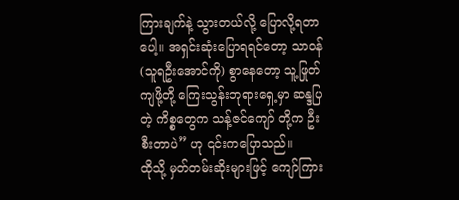ကြားချက်နဲ့ သွားတယ်လို့ ပြောလို့ရတာပေါ့။ အရှင်းဆုံးပြောရရင်တော့ သာဝန် (သူရဦးအောင်ကို) စွာနေတော့ သူ့ဖြုတ်ကျဖို့တို့ ကြေးသွန်းဘုရားရှေ့မှာ ဆန္ဒပြတဲ့ ကိစ္စတွေက သန့်ဇင်ကျော် တို့က ဦးစီးတာပဲ” ဟု ၎င်းကပြောသည်။
ထိုသို့ မှတ်တမ်းဆိုးများဖြင့် ကျော်ကြား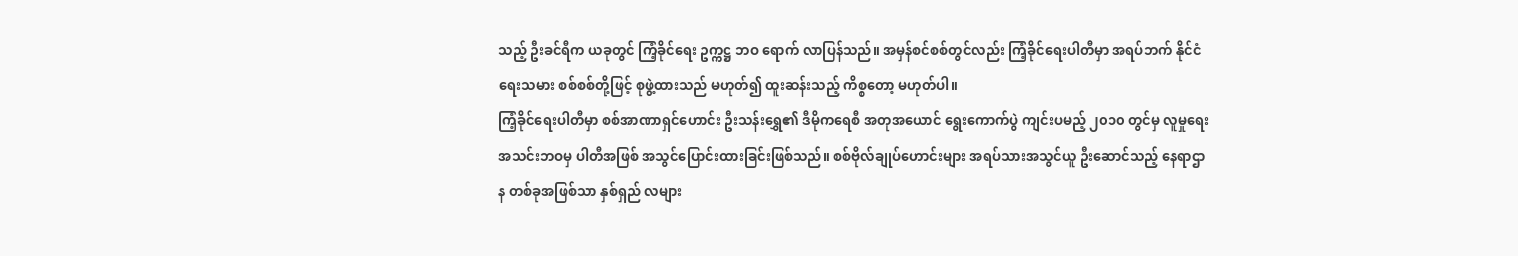သည့် ဦးခင်ရီက ယခုတွင် ကြံ့ခိုင်ရေး ဥက္ကဋ္ဌ ဘဝ ရောက် လာပြန်သည်။ အမှန်စင်စစ်တွင်လည်း ကြံ့ခိုင်ရေးပါတီမှာ အရပ်ဘက် နိုင်ငံရေးသမား စစ်စစ်တို့ဖြင့် စုဖွဲ့ထားသည် မဟုတ်၍ ထူးဆန်းသည့် ကိစ္စတော့ မဟုတ်ပါ။
ကြံ့ခိုင်ရေးပါတီမှာ စစ်အာဏာရှင်ဟောင်း ဦးသန်းရွှေ၏ ဒီမိုကရေစီ အတုအယောင် ရွေးကောက်ပွဲ ကျင်းပမည့် ၂၀၁၀ တွင်မှ လူမှုရေးအသင်းဘဝမှ ပါတီအဖြစ် အသွင်ပြောင်းထားခြင်းဖြစ်သည်။ စစ်ဗိုလ်ချုပ်ဟောင်းများ အရပ်သားအသွင်ယူ ဦးဆောင်သည့် နေရာဌာန တစ်ခုအဖြစ်သာ နှစ်ရှည် လများ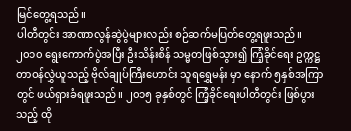မြင်တွေ့ရသည်။
ပါတီတွင်း အာဏာလွန်ဆွဲပွဲများလည်း စဉ်ဆက်မပြတ်တွေ့ရဖူးသည်။ ၂၀၁၀ ရွေးကောက်ပွဲအပြီး ဦးသိန်းစိန် သမ္မတဖြစ်သွား၍ ကြံ့ခိုင်ရေး ဥက္ကဋ္ဌ တာဝန်လွှဲယူသည့် ဗိုလ်ချုပ်ကြီးဟောင်း သူရရွှေမန်း မှာ နောက် ၅နှစ်အကြာတွင် ဖယ်ရှားခံရဖူးသည်။ ၂၀၁၅ ခုနှစ်တွင် ကြံ့ခိုင်ရေးပါတီတွင်း ဖြစ်ပွားသည့် ထို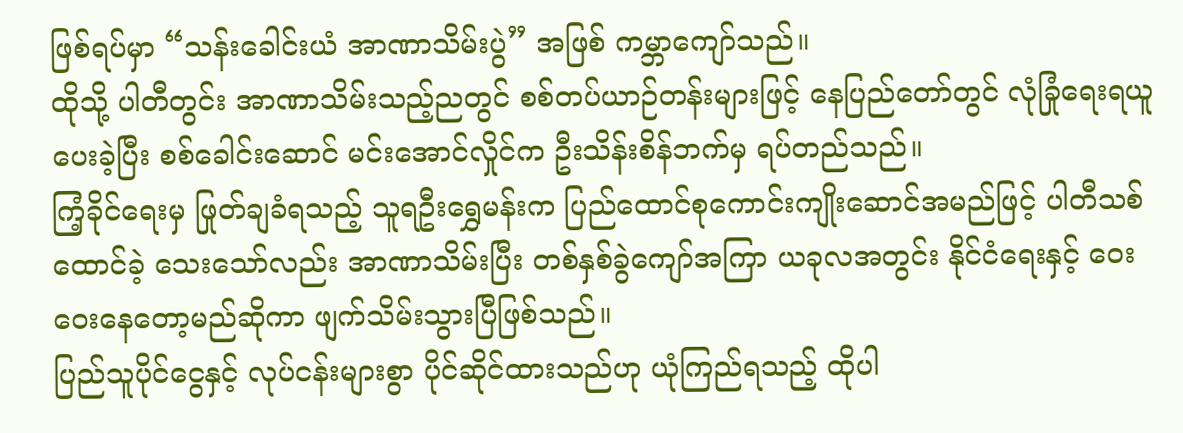ဖြစ်ရပ်မှာ “သန်းခေါင်းယံ အာဏာသိမ်းပွဲ” အဖြစ် ကမ္ဘာကျော်သည်။
ထိုသို့ ပါတီတွင်း အာဏာသိမ်းသည့်ညတွင် စစ်တပ်ယာဉ်တန်းများဖြင့် နေပြည်တော်တွင် လုံခြုံရေးရယူပေးခဲ့ပြီး စစ်ခေါင်းဆောင် မင်းအောင်လှိုင်က ဦးသိန်းစိန်ဘက်မှ ရပ်တည်သည်။
ကြံ့ခိုင်ရေးမှ ဖြုတ်ချခံရသည့် သူရဦးရွှေမန်းက ပြည်ထောင်စုကောင်းကျိုးဆောင်အမည်ဖြင့် ပါတီသစ်ထောင်ခဲ့ သေးသော်လည်း အာဏာသိမ်းပြီး တစ်နှစ်ခွဲကျော်အကြာ ယခုလအတွင်း နိုင်ငံရေးနှင့် ဝေးဝေးနေတော့မည်ဆိုကာ ဖျက်သိမ်းသွားပြီဖြစ်သည်။
ပြည်သူပိုင်ငွေနှင့် လုပ်ငန်းများစွာ ပိုင်ဆိုင်ထားသည်ဟု ယုံကြည်ရသည့် ထိုပါ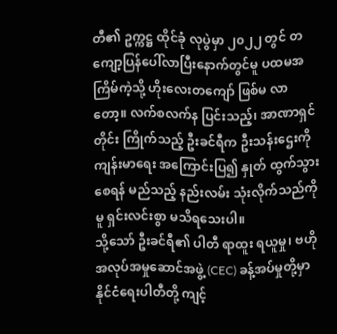တီ၏ ဥက္ကဋ္ဌ ထိုင်ခုံ လုပွဲမှာ ၂၀၂၂ တွင် တကျော့ပြန်ပေါ်လာပြီးနောက်တွင်မူ ပထမအကြိမ်ကဲ့သို့ ဟိုးလေးတကျော် ဖြစ်မ လာတော့။ လက်စလက်န ပြင်းသည့်၊ အာဏာရှင်တိုင်း ကြိုက်သည့် ဦးခင်ရီက ဦးသန်းဌေးကို ကျန်းမာရေး အကြောင်းပြ၍ နှုတ် ထွက်သွားစေရန် မည်သည့် နည်းလမ်း သုံးလိုက်သည်ကိုမူ ရှင်းလင်းစွာ မသိရသေးပါ။
သို့သော် ဦးခင်ရီ၏ ပါတီ ရာထူး ရယူမှု၊ ဗဟိုအလုပ်အမှုဆောင်အဖွဲ့ (CEC) ခန့်အပ်မှုတို့မှာ နိုင်ငံရေးပါတီတို့ ကျင့်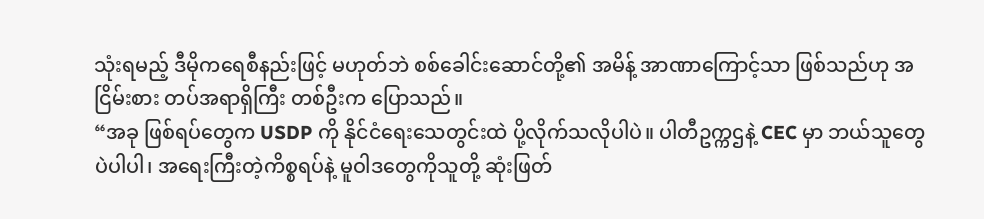သုံးရမည့် ဒီမိုကရေစီနည်းဖြင့် မဟုတ်ဘဲ စစ်ခေါင်းဆောင်တို့၏ အမိန့် အာဏာကြောင့်သာ ဖြစ်သည်ဟု အငြိမ်းစား တပ်အရာရှိကြီး တစ်ဦးက ပြောသည်။
“အခု ဖြစ်ရပ်တွေက USDP ကို နိုင်ငံရေးသေတွင်းထဲ ပို့လိုက်သလိုပါပဲ။ ပါတီဥက္ကဌနဲ့ CEC မှာ ဘယ်သူတွေပဲပါပါ၊ အရေးကြီးတဲ့ကိစ္စရပ်နဲ့ မူဝါဒတွေကိုသူတို့ ဆုံးဖြတ်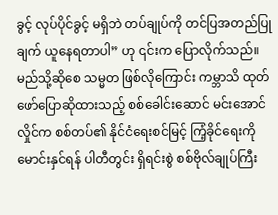ခွင့် လုပ်ပိုင်ခွင့် မရှိဘဲ တပ်ချုပ်ကို တင်ပြအတည်ပြုချက် ယူနေရတာပါ” ဟု ၎င်းက ပြောလိုက်သည်။
မည်သို့ဆိုစေ သမ္မတ ဖြစ်လိုကြောင်း ကမ္ဘာသိ ထုတ်ဖော်ပြောဆိုထားသည့် စစ်ခေါင်းဆောင် မင်းအောင်လှိုင်က စစ်တပ်၏ နိုင်ငံရေးစင်မြင့် ကြံ့ခိုင်ရေးကို မောင်းနှင်ရန် ပါတီတွင်း ရှိရင်းစွဲ စစ်ဗိုလ်ချုပ်ကြီး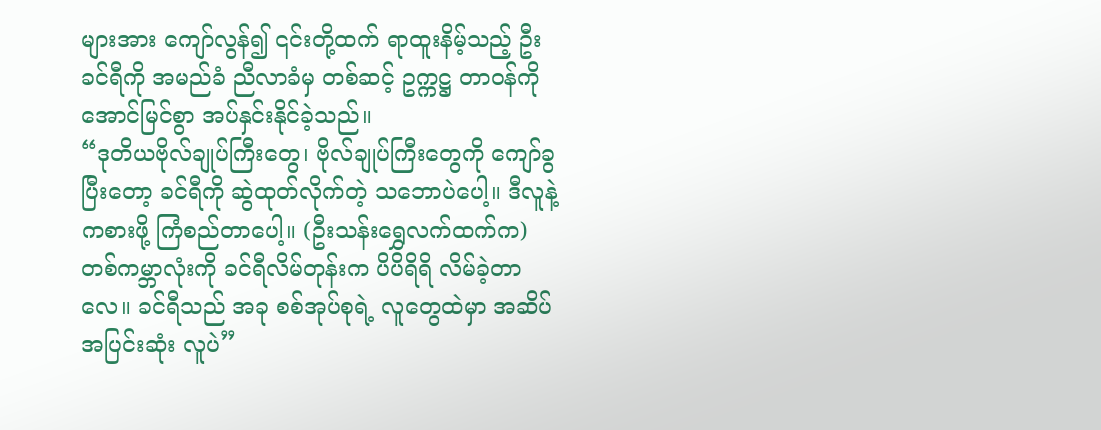များအား ကျော်လွန်၍ ၎င်းတို့ထက် ရာထူးနိမ့်သည့် ဦးခင်ရီကို အမည်ခံ ညီလာခံမှ တစ်ဆင့် ဥက္ကဋ္ဌ တာဝန်ကို အောင်မြင်စွာ အပ်နှင်းနိုင်ခဲ့သည်။
“ဒုတိယဗိုလ်ချုပ်ကြီးတွေ၊ ဗိုလ်ချုပ်ကြီးတွေကို ကျော်ခွပြီးတော့ ခင်ရီကို ဆွဲထုတ်လိုက်တဲ့ သဘောပဲပေါ့။ ဒီလူနဲ့ကစားဖို့ ကြံစည်တာပေါ့။ (ဦးသန်းရွှေလက်ထက်က) တစ်ကမ္ဘာလုံးကို ခင်ရီလိမ်တုန်းက ပိပိရိရိ လိမ်ခဲ့တာလေ။ ခင်ရီသည် အခု စစ်အုပ်စုရဲ့ လူတွေထဲမှာ အဆိပ်အပြင်းဆုံး လူပဲ”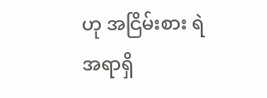ဟု အငြိမ်းစား ရဲအရာရှိ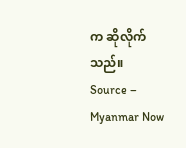က ဆိုလိုက်သည်။
Source – Myanmar Now